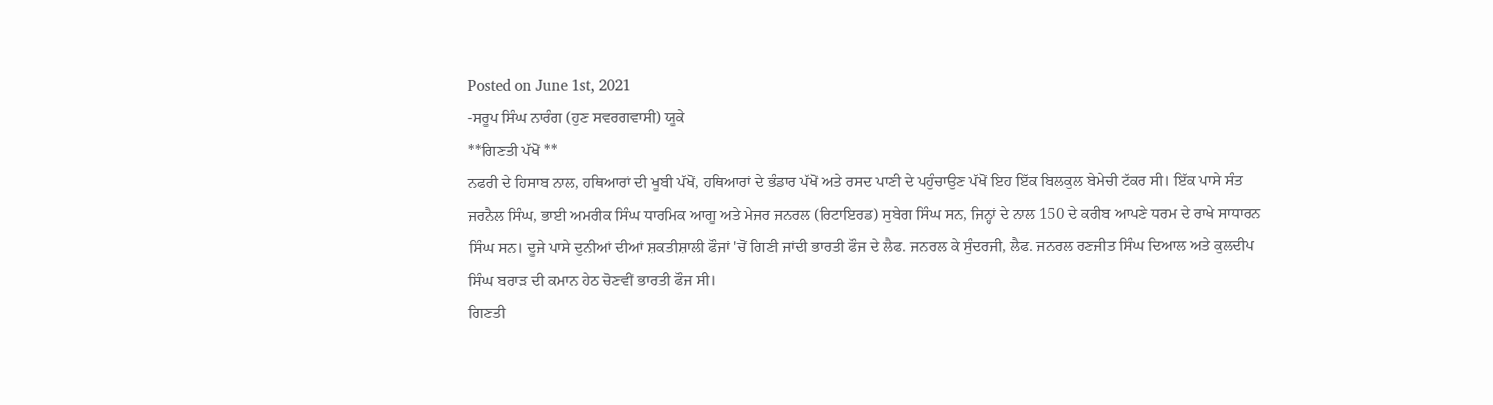Posted on June 1st, 2021
-ਸਰੂਪ ਸਿੰਘ ਨਾਰੰਗ (ਹੁਣ ਸਵਰਗਵਾਸੀ) ਯੂਕੇ
**ਗਿਣਤੀ ਪੱਖੋਂ **
ਨਫਰੀ ਦੇ ਹਿਸਾਬ ਨਾਲ, ਹਥਿਆਰਾਂ ਦੀ ਖੂਬੀ ਪੱਖੋਂ, ਹਥਿਆਰਾਂ ਦੇ ਭੰਡਾਰ ਪੱਖੋਂ ਅਤੇ ਰਸਦ ਪਾਣੀ ਦੇ ਪਹੁੰਚਾਉਣ ਪੱਖੋਂ ਇਹ ਇੱਕ ਬਿਲਕੁਲ ਬੇਮੇਚੀ ਟੱਕਰ ਸੀ। ਇੱਕ ਪਾਸੇ ਸੰਤ ਜਰਨੈਲ ਸਿੰਘ, ਭਾਈ ਅਮਰੀਕ ਸਿੰਘ ਧਾਰਮਿਕ ਆਗੂ ਅਤੇ ਮੇਜਰ ਜਨਰਲ (ਰਿਟਾਇਰਡ) ਸੁਬੇਗ ਸਿੰਘ ਸਨ, ਜਿਨ੍ਹਾਂ ਦੇ ਨਾਲ 150 ਦੇ ਕਰੀਬ ਆਪਣੇ ਧਰਮ ਦੇ ਰਾਖੇ ਸਾਧਾਰਨ ਸਿੰਘ ਸਨ। ਦੂਜੇ ਪਾਸੇ ਦੁਨੀਆਂ ਦੀਆਂ ਸ਼ਕਤੀਸ਼ਾਲੀ ਫੌਜਾਂ 'ਚੋਂ ਗਿਣੀ ਜਾਂਦੀ ਭਾਰਤੀ ਫੌਜ ਦੇ ਲੈਫ. ਜਨਰਲ ਕੇ ਸੁੰਦਰਜੀ, ਲੈਫ. ਜਨਰਲ ਰਣਜੀਤ ਸਿੰਘ ਦਿਆਲ ਅਤੇ ਕੁਲਦੀਪ ਸਿੰਘ ਬਰਾੜ ਦੀ ਕਮਾਨ ਹੇਠ ਚੋਣਵੀਂ ਭਾਰਤੀ ਫੌਜ ਸੀ।
ਗਿਣਤੀ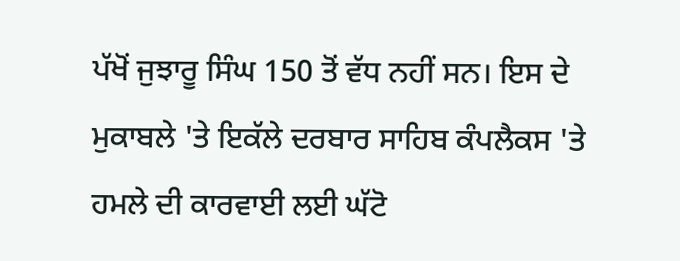ਪੱਖੋਂ ਜੁਝਾਰੂ ਸਿੰਘ 150 ਤੋਂ ਵੱਧ ਨਹੀਂ ਸਨ। ਇਸ ਦੇ ਮੁਕਾਬਲੇ 'ਤੇ ਇਕੱਲੇ ਦਰਬਾਰ ਸਾਹਿਬ ਕੰਪਲੈਕਸ 'ਤੇ ਹਮਲੇ ਦੀ ਕਾਰਵਾਈ ਲਈ ਘੱਟੋ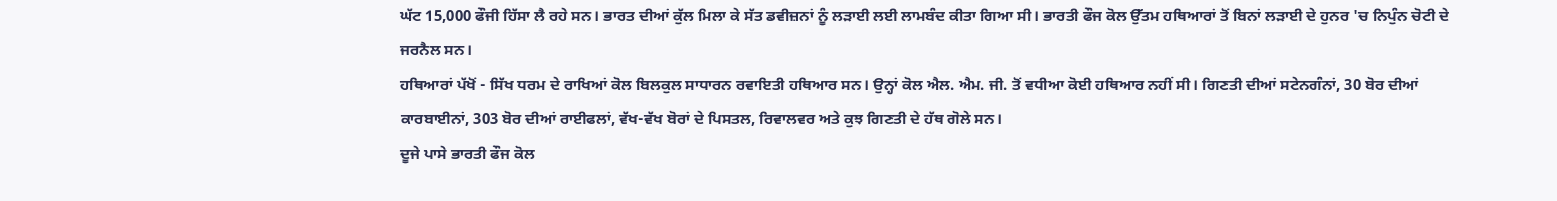ਘੱਟ 15,000 ਫੌਜੀ ਹਿੱਸਾ ਲੈ ਰਹੇ ਸਨ। ਭਾਰਤ ਦੀਆਂ ਕੁੱਲ ਮਿਲਾ ਕੇ ਸੱਤ ਡਵੀਜ਼ਨਾਂ ਨੂੰ ਲੜਾਈ ਲਈ ਲਾਮਬੰਦ ਕੀਤਾ ਗਿਆ ਸੀ। ਭਾਰਤੀ ਫੌਜ ਕੋਲ ਉੱਤਮ ਹਥਿਆਰਾਂ ਤੋਂ ਬਿਨਾਂ ਲੜਾਈ ਦੇ ਹੁਨਰ 'ਚ ਨਿਪੁੰਨ ਚੋਟੀ ਦੇ ਜਰਨੈਲ ਸਨ।
ਹਥਿਆਰਾਂ ਪੱਖੋਂ - ਸਿੱਖ ਧਰਮ ਦੇ ਰਾਖਿਆਂ ਕੋਲ ਬਿਲਕੁਲ ਸਾਧਾਰਨ ਰਵਾਇਤੀ ਹਥਿਆਰ ਸਨ। ਉਨ੍ਹਾਂ ਕੋਲ ਐਲ. ਐਮ. ਜੀ. ਤੋਂ ਵਧੀਆ ਕੋਈ ਹਥਿਆਰ ਨਹੀਂ ਸੀ। ਗਿਣਤੀ ਦੀਆਂ ਸਟੇਨਗੰਨਾਂ, 30 ਬੋਰ ਦੀਆਂ ਕਾਰਬਾਈਨਾਂ, 303 ਬੋਰ ਦੀਆਂ ਰਾਈਫਲਾਂ, ਵੱਖ-ਵੱਖ ਬੋਰਾਂ ਦੇ ਪਿਸਤਲ, ਰਿਵਾਲਵਰ ਅਤੇ ਕੁਝ ਗਿਣਤੀ ਦੇ ਹੱਥ ਗੋਲੇ ਸਨ।
ਦੂਜੇ ਪਾਸੇ ਭਾਰਤੀ ਫੌਜ ਕੋਲ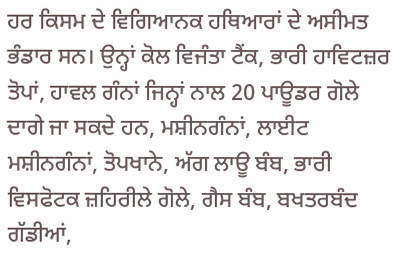ਹਰ ਕਿਸਮ ਦੇ ਵਿਗਿਆਨਕ ਹਥਿਆਰਾਂ ਦੇ ਅਸੀਮਤ ਭੰਡਾਰ ਸਨ। ਉਨ੍ਹਾਂ ਕੋਲ ਵਿਜੰਤਾ ਟੈਂਕ, ਭਾਰੀ ਹਾਵਿਟਜ਼ਰ ਤੋਪਾਂ, ਹਾਵਲ ਗੰਨਾਂ ਜਿਨ੍ਹਾਂ ਨਾਲ 20 ਪਾਊਡਰ ਗੋਲੇ ਦਾਗੇ ਜਾ ਸਕਦੇ ਹਨ, ਮਸ਼ੀਨਗੰਨਾਂ, ਲਾਈਟ ਮਸ਼ੀਨਗੰਨਾਂ, ਤੋਪਖਾਨੇ, ਅੱਗ ਲਾਊ ਬੰਬ, ਭਾਰੀ ਵਿਸਫੋਟਕ ਜ਼ਹਿਰੀਲੇ ਗੋਲੇ, ਗੈਸ ਬੰਬ, ਬਖਤਰਬੰਦ ਗੱਡੀਆਂ,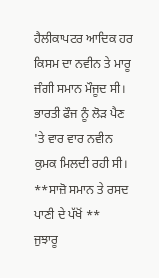ਹੈਲੀਕਾਪਟਰ ਆਦਿਕ ਹਰ ਕਿਸਮ ਦਾ ਨਵੀਨ ਤੇ ਮਾਰੂ ਜੰਗੀ ਸਮਾਨ ਮੌਜੂਦ ਸੀ। ਭਾਰਤੀ ਫੌਜ ਨੂੰ ਲੋੜ ਪੈਣ 'ਤੇ ਵਾਰ ਵਾਰ ਨਵੀਨ ਕੁਮਕ ਮਿਲਦੀ ਰਹੀ ਸੀ।
**ਸਾਜ਼ੋ ਸਮਾਨ ਤੇ ਰਸਦ ਪਾਣੀ ਦੇ ਪੱਖੋਂ **
ਜੁਝਾਰੂ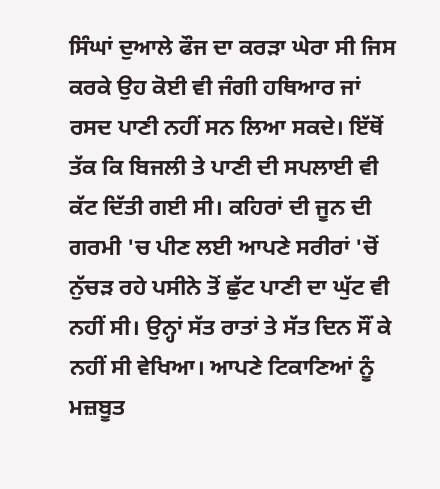ਸਿੰਘਾਂ ਦੁਆਲੇ ਫੌਜ ਦਾ ਕਰੜਾ ਘੇਰਾ ਸੀ ਜਿਸ ਕਰਕੇ ਉਹ ਕੋਈ ਵੀ ਜੰਗੀ ਹਥਿਆਰ ਜਾਂ ਰਸਦ ਪਾਣੀ ਨਹੀਂ ਸਨ ਲਿਆ ਸਕਦੇ। ਇੱਥੋਂ ਤੱਕ ਕਿ ਬਿਜਲੀ ਤੇ ਪਾਣੀ ਦੀ ਸਪਲਾਈ ਵੀ ਕੱਟ ਦਿੱਤੀ ਗਈ ਸੀ। ਕਹਿਰਾਂ ਦੀ ਜੂਨ ਦੀ ਗਰਮੀ 'ਚ ਪੀਣ ਲਈ ਆਪਣੇ ਸਰੀਰਾਂ 'ਚੋਂ ਨੁੱਚੜ ਰਹੇ ਪਸੀਨੇ ਤੋਂ ਛੁੱਟ ਪਾਣੀ ਦਾ ਘੁੱਟ ਵੀ ਨਹੀਂ ਸੀ। ਉਨ੍ਹਾਂ ਸੱਤ ਰਾਤਾਂ ਤੇ ਸੱਤ ਦਿਨ ਸੌਂ ਕੇ ਨਹੀਂ ਸੀ ਵੇਖਿਆ। ਆਪਣੇ ਟਿਕਾਣਿਆਂ ਨੂੰ ਮਜ਼ਬੂਤ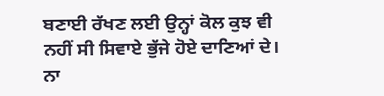ਬਣਾਈ ਰੱਖਣ ਲਈ ਉਨ੍ਹਾਂ ਕੋਲ ਕੁਝ ਵੀ ਨਹੀਂ ਸੀ ਸਿਵਾਏ ਭੁੱਜੇ ਹੋਏ ਦਾਣਿਆਂ ਦੇ। ਨਾ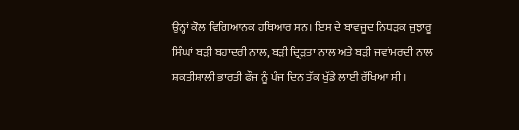ਉਨ੍ਹਾਂ ਕੋਲ ਵਿਗਿਆਨਕ ਹਥਿਆਰ ਸਨ। ਇਸ ਦੇ ਬਾਵਜੂਦ ਨਿਧੜਕ ਜੁਝਾਰੂ ਸਿੰਘਾਂ ਬੜੀ ਬਹਾਦਰੀ ਨਾਲ, ਬੜੀ ਦ੍ਰਿੜਤਾ ਨਾਲ ਅਤੇ ਬੜੀ ਜਵਾਂਮਰਦੀ ਨਾਲ ਸ਼ਕਤੀਸ਼ਾਲੀ ਭਾਰਤੀ ਫੌਜ ਨੂੰ ਪੰਜ ਦਿਨ ਤੱਕ ਖੁੱਡੇ ਲਾਈ ਰੱਖਿਆ ਸੀ।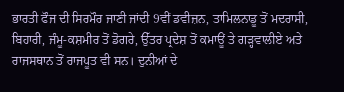ਭਾਰਤੀ ਫੌਜ ਦੀ ਸਿਰਮੌਰ ਜਾਣੀ ਜਾਂਦੀ 9ਵੀਂ ਡਵੀਜ਼ਨ, ਤਾਮਿਲਨਾਡੂ ਤੋਂ ਮਦਰਾਸੀ, ਬਿਹਾਰੀ, ਜੰਮੂ-ਕਸ਼ਮੀਰ ਤੋਂ ਡੋਗਰੇ, ਉੱਤਰ ਪ੍ਰਦੇਸ਼ ਤੋਂ ਕਮਾਊਂ ਤੇ ਗੜ੍ਹਵਾਲੀਏ ਅਤੇ ਰਾਜਸਥਾਨ ਤੋਂ ਰਾਜਪੂਤ ਵੀ ਸਨ। ਦੁਨੀਆਂ ਦੇ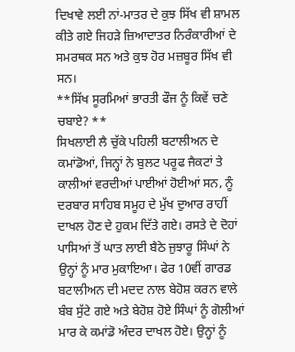ਦਿਖਾਵੇ ਲਈ ਨਾਂ-ਮਾਤਰ ਦੇ ਕੁਝ ਸਿੱਖ ਵੀ ਸ਼ਾਮਲ ਕੀਤੇ ਗਏ ਜਿਹੜੇ ਜ਼ਿਆਦਾਤਰ ਨਿਰੰਕਾਰੀਆਂ ਦੇ ਸਮਰਥਕ ਸਨ ਅਤੇ ਕੁਝ ਹੋਰ ਮਜ਼ਬੂਰ ਸਿੱਖ ਵੀ ਸਨ।
**ਸਿੱਖ ਸੂਰਮਿਆਂ ਭਾਰਤੀ ਫੌਜ ਨੂੰ ਕਿਵੇਂ ਚਣੇ ਚਬਾਏ? **
ਸਿਖਲਾਈ ਲੈ ਚੁੱਕੇ ਪਹਿਲੀ ਬਟਾਲੀਅਨ ਦੇ ਕਮਾਂਡੋਆਂ, ਜਿਨ੍ਹਾਂ ਨੇ ਬੁਲਟ ਪਰੂਫ ਜੈਕਟਾਂ ਤੇ ਕਾਲੀਆਂ ਵਰਦੀਆਂ ਪਾਈਆਂ ਹੋਈਆਂ ਸਨ, ਨੂੰ ਦਰਬਾਰ ਸਾਹਿਬ ਸਮੂਹ ਦੇ ਮੁੱਖ ਦੁਆਰ ਰਾਹੀਂ ਦਾਖਲ ਹੋਣ ਦੇ ਹੁਕਮ ਦਿੱਤੇ ਗਏ। ਰਸਤੇ ਦੇ ਦੋਹਾਂ ਪਾਸਿਆਂ ਤੋਂ ਘਾਤ ਲਾਈ ਬੈਠੇ ਜੁਝਾਰੂ ਸਿੰਘਾਂ ਨੇ ਉਨ੍ਹਾਂ ਨੂੰ ਮਾਰ ਮੁਕਾਇਆ। ਫੇਰ 10ਵੀਂ ਗਾਰਡ ਬਟਾਲੀਅਨ ਦੀ ਮਦਦ ਨਾਲ ਬੇਹੋਸ਼ ਕਰਨ ਵਾਲੇ ਬੰਬ ਸੁੱਟੇ ਗਏ ਅਤੇ ਬੇਹੋਸ਼ ਹੋਏ ਸਿੰਘਾਂ ਨੂੰ ਗੋਲੀਆਂ ਮਾਰ ਕੇ ਕਮਾਂਡੋ ਅੰਦਰ ਦਾਖਲ ਹੋਏ। ਉਨ੍ਹਾਂ ਨੂੰ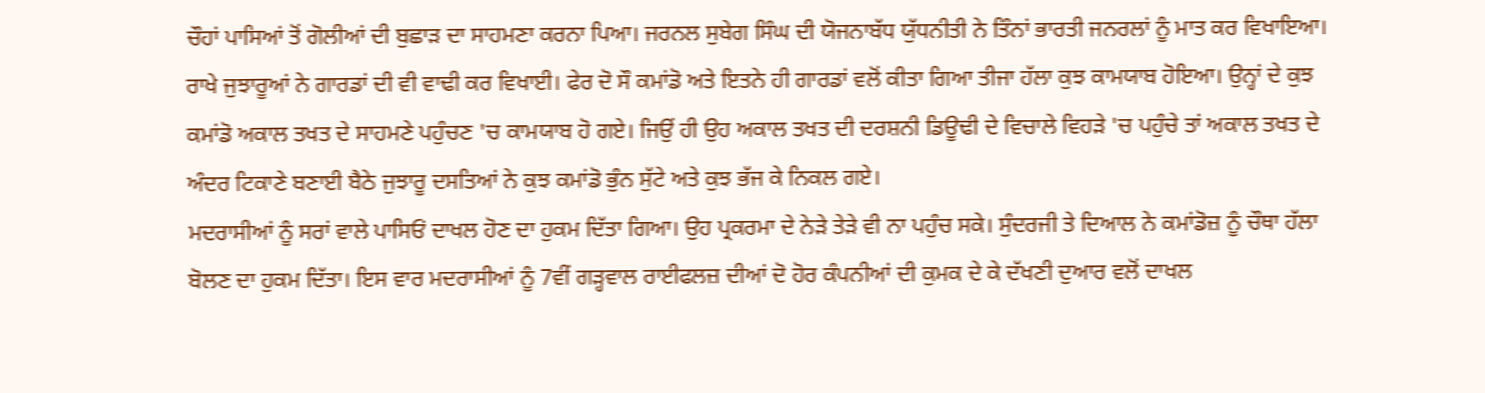ਚੌਹਾਂ ਪਾਸਿਆਂ ਤੋਂ ਗੋਲੀਆਂ ਦੀ ਬੁਛਾੜ ਦਾ ਸਾਹਮਣਾ ਕਰਨਾ ਪਿਆ। ਜਰਨਲ ਸੁਬੇਗ ਸਿੰਘ ਦੀ ਯੋਜਨਾਬੱਧ ਯੁੱਧਨੀਤੀ ਨੇ ਤਿੰਨਾਂ ਭਾਰਤੀ ਜਨਰਲਾਂ ਨੂੰ ਮਾਤ ਕਰ ਵਿਖਾਇਆ। ਰਾਖੇ ਜੁਝਾਰੂਆਂ ਨੇ ਗਾਰਡਾਂ ਦੀ ਵੀ ਵਾਢੀ ਕਰ ਵਿਖਾਈ। ਫੇਰ ਦੋ ਸੌ ਕਮਾਂਡੋ ਅਤੇ ਇਤਨੇ ਹੀ ਗਾਰਡਾਂ ਵਲੋਂ ਕੀਤਾ ਗਿਆ ਤੀਜਾ ਹੱਲਾ ਕੁਝ ਕਾਮਯਾਬ ਹੋਇਆ। ਉਨ੍ਹਾਂ ਦੇ ਕੁਝ ਕਮਾਂਡੋ ਅਕਾਲ ਤਖਤ ਦੇ ਸਾਹਮਣੇ ਪਹੁੰਚਣ 'ਚ ਕਾਮਯਾਬ ਹੋ ਗਏ। ਜਿਉਂ ਹੀ ਉਹ ਅਕਾਲ ਤਖਤ ਦੀ ਦਰਸ਼ਨੀ ਡਿਊਢੀ ਦੇ ਵਿਚਾਲੇ ਵਿਹੜੇ 'ਚ ਪਹੁੰਚੇ ਤਾਂ ਅਕਾਲ ਤਖਤ ਦੇ ਅੰਦਰ ਟਿਕਾਣੇ ਬਣਾਈ ਬੈਠੇ ਜੁਝਾਰੂ ਦਸਤਿਆਂ ਨੇ ਕੁਝ ਕਮਾਂਡੋ ਭੁੰਨ ਸੁੱਟੇ ਅਤੇ ਕੁਝ ਭੱਜ ਕੇ ਨਿਕਲ ਗਏ।
ਮਦਰਾਸੀਆਂ ਨੂੰ ਸਰਾਂ ਵਾਲੇ ਪਾਸਿਓਂ ਦਾਖਲ ਹੋਣ ਦਾ ਹੁਕਮ ਦਿੱਤਾ ਗਿਆ। ਉਹ ਪ੍ਰਕਰਮਾ ਦੇ ਨੇੜੇ ਤੇੜੇ ਵੀ ਨਾ ਪਹੁੰਚ ਸਕੇ। ਸੁੰਦਰਜੀ ਤੇ ਦਿਆਲ ਨੇ ਕਮਾਂਡੋਜ਼ ਨੂੰ ਚੌਥਾ ਹੱਲਾ ਬੋਲਣ ਦਾ ਹੁਕਮ ਦਿੱਤਾ। ਇਸ ਵਾਰ ਮਦਰਾਸੀਆਂ ਨੂੰ 7ਵੀਂ ਗੜ੍ਹਵਾਲ ਰਾਈਫਲਜ਼ ਦੀਆਂ ਦੋ ਹੋਰ ਕੰਪਨੀਆਂ ਦੀ ਕੁਮਕ ਦੇ ਕੇ ਦੱਖਣੀ ਦੁਆਰ ਵਲੋਂ ਦਾਖਲ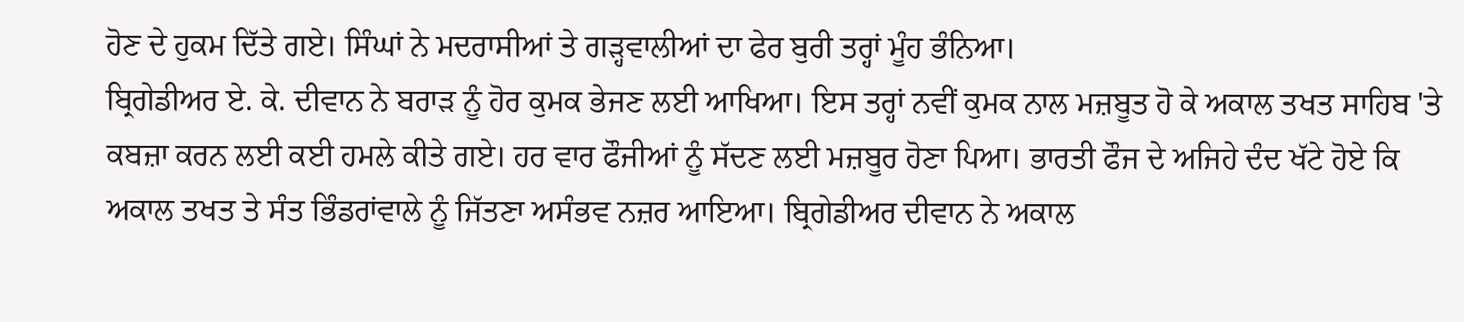ਹੋਣ ਦੇ ਹੁਕਮ ਦਿੱਤੇ ਗਏ। ਸਿੰਘਾਂ ਨੇ ਮਦਰਾਸੀਆਂ ਤੇ ਗੜ੍ਹਵਾਲੀਆਂ ਦਾ ਫੇਰ ਬੁਰੀ ਤਰ੍ਹਾਂ ਮੂੰਹ ਭੰਨਿਆ।
ਬ੍ਰਿਗੇਡੀਅਰ ਏ. ਕੇ. ਦੀਵਾਨ ਨੇ ਬਰਾੜ ਨੂੰ ਹੋਰ ਕੁਮਕ ਭੇਜਣ ਲਈ ਆਖਿਆ। ਇਸ ਤਰ੍ਹਾਂ ਨਵੀਂ ਕੁਮਕ ਨਾਲ ਮਜ਼ਬੂਤ ਹੋ ਕੇ ਅਕਾਲ ਤਖਤ ਸਾਹਿਬ 'ਤੇ ਕਬਜ਼ਾ ਕਰਨ ਲਈ ਕਈ ਹਮਲੇ ਕੀਤੇ ਗਏ। ਹਰ ਵਾਰ ਫੌਜੀਆਂ ਨੂੰ ਸੱਦਣ ਲਈ ਮਜ਼ਬੂਰ ਹੋਣਾ ਪਿਆ। ਭਾਰਤੀ ਫੌਜ ਦੇ ਅਜਿਹੇ ਦੰਦ ਖੱਟੇ ਹੋਏ ਕਿ ਅਕਾਲ ਤਖਤ ਤੇ ਸੰਤ ਭਿੰਡਰਾਂਵਾਲੇ ਨੂੰ ਜਿੱਤਣਾ ਅਸੰਭਵ ਨਜ਼ਰ ਆਇਆ। ਬ੍ਰਿਗੇਡੀਅਰ ਦੀਵਾਨ ਨੇ ਅਕਾਲ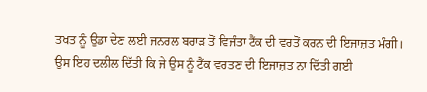ਤਖਤ ਨੂੰ ਉਡਾ ਦੇਣ ਲਈ ਜਨਰਲ ਬਰਾੜ ਤੋਂ ਵਿਜੰਤਾ ਟੈਂਕ ਦੀ ਵਰਤੋਂ ਕਰਨ ਦੀ ਇਜਾਜ਼ਤ ਮੰਗੀ। ਉਸ ਇਹ ਦਲੀਲ ਦਿੱਤੀ ਕਿ ਜੇ ਉਸ ਨੂੰ ਟੈਂਕ ਵਰਤਣ ਦੀ ਇਜਾਜ਼ਤ ਨਾ ਦਿੱਤੀ ਗਈ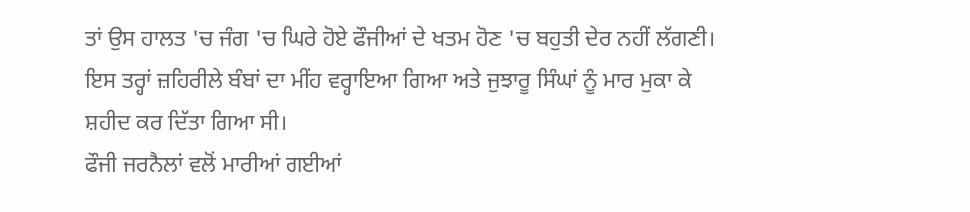ਤਾਂ ਉਸ ਹਾਲਤ 'ਚ ਜੰਗ 'ਚ ਘਿਰੇ ਹੋਏ ਫੌਜੀਆਂ ਦੇ ਖਤਮ ਹੋਣ 'ਚ ਬਹੁਤੀ ਦੇਰ ਨਹੀਂ ਲੱਗਣੀ। ਇਸ ਤਰ੍ਹਾਂ ਜ਼ਹਿਰੀਲੇ ਬੰਬਾਂ ਦਾ ਮੀਂਹ ਵਰ੍ਹਾਇਆ ਗਿਆ ਅਤੇ ਜੁਝਾਰੂ ਸਿੰਘਾਂ ਨੂੰ ਮਾਰ ਮੁਕਾ ਕੇ ਸ਼ਹੀਦ ਕਰ ਦਿੱਤਾ ਗਿਆ ਸੀ।
ਫੌਜੀ ਜਰਨੈਲਾਂ ਵਲੋਂ ਮਾਰੀਆਂ ਗਈਆਂ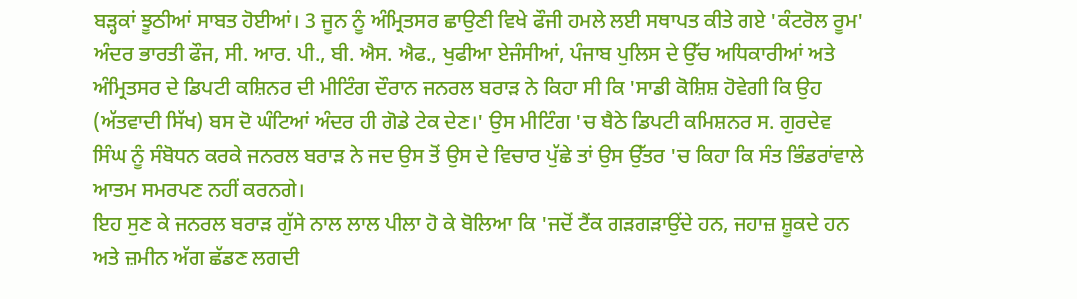ਬੜ੍ਹਕਾਂ ਝੂਠੀਆਂ ਸਾਬਤ ਹੋਈਆਂ। 3 ਜੂਨ ਨੂੰ ਅੰਮ੍ਰਿਤਸਰ ਛਾਉਣੀ ਵਿਖੇ ਫੌਜੀ ਹਮਲੇ ਲਈ ਸਥਾਪਤ ਕੀਤੇ ਗਏ 'ਕੰਟਰੋਲ ਰੂਮ' ਅੰਦਰ ਭਾਰਤੀ ਫੌਜ, ਸੀ. ਆਰ. ਪੀ., ਬੀ. ਐਸ. ਐਫ., ਖੁਫੀਆ ਏਜੰਸੀਆਂ, ਪੰਜਾਬ ਪੁਲਿਸ ਦੇ ਉੱਚ ਅਧਿਕਾਰੀਆਂ ਅਤੇ ਅੰਮ੍ਰਿਤਸਰ ਦੇ ਡਿਪਟੀ ਕਸ਼ਿਨਰ ਦੀ ਮੀਟਿੰਗ ਦੌਰਾਨ ਜਨਰਲ ਬਰਾੜ ਨੇ ਕਿਹਾ ਸੀ ਕਿ 'ਸਾਡੀ ਕੋਸ਼ਿਸ਼ ਹੋਵੇਗੀ ਕਿ ਉਹ (ਅੱਤਵਾਦੀ ਸਿੱਖ) ਬਸ ਦੋ ਘੰਟਿਆਂ ਅੰਦਰ ਹੀ ਗੋਡੇ ਟੇਕ ਦੇਣ।' ਉਸ ਮੀਟਿੰਗ 'ਚ ਬੈਠੇ ਡਿਪਟੀ ਕਮਿਸ਼ਨਰ ਸ. ਗੁਰਦੇਵ ਸਿੰਘ ਨੂੰ ਸੰਬੋਧਨ ਕਰਕੇ ਜਨਰਲ ਬਰਾੜ ਨੇ ਜਦ ਉਸ ਤੋਂ ਉਸ ਦੇ ਵਿਚਾਰ ਪੁੱਛੇ ਤਾਂ ਉਸ ਉੱਤਰ 'ਚ ਕਿਹਾ ਕਿ ਸੰਤ ਭਿੰਡਰਾਂਵਾਲੇ ਆਤਮ ਸਮਰਪਣ ਨਹੀਂ ਕਰਨਗੇ।
ਇਹ ਸੁਣ ਕੇ ਜਨਰਲ ਬਰਾੜ ਗੁੱਸੇ ਨਾਲ ਲਾਲ ਪੀਲਾ ਹੋ ਕੇ ਬੋਲਿਆ ਕਿ 'ਜਦੋਂ ਟੈਂਕ ਗੜਗੜਾਉਂਦੇ ਹਨ, ਜਹਾਜ਼ ਸ਼ੂਕਦੇ ਹਨ ਅਤੇ ਜ਼ਮੀਨ ਅੱਗ ਛੱਡਣ ਲਗਦੀ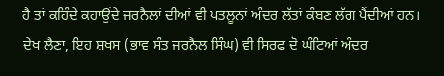ਹੈ ਤਾਂ ਕਹਿੰਦੇ ਕਹਾਉਂਦੇ ਜਰਨੈਲਾਂ ਦੀਆਂ ਵੀ ਪਤਲੂਨਾਂ ਅੰਦਰ ਲੱਤਾਂ ਕੰਬਣ ਲੱਗ ਪੈਂਦੀਆਂ ਹਨ। ਦੇਖ ਲੈਣਾ, ਇਹ ਸ਼ਖਸ (ਭਾਵ ਸੰਤ ਜਰਨੈਲ ਸਿੰਘ) ਵੀ ਸਿਰਫ ਦੋ ਘੰਟਿਆਂ ਅੰਦਰ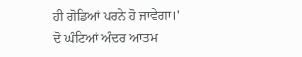ਹੀ ਗੋਡਿਆਂ ਪਰਨੇ ਹੋ ਜਾਵੇਗਾ।'
ਦੋ ਘੰਟਿਆਂ ਅੰਦਰ ਆਤਮ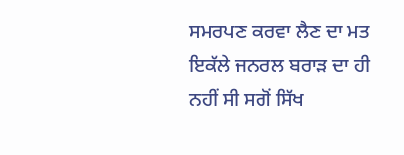ਸਮਰਪਣ ਕਰਵਾ ਲੈਣ ਦਾ ਮਤ ਇਕੱਲੇ ਜਨਰਲ ਬਰਾੜ ਦਾ ਹੀ ਨਹੀਂ ਸੀ ਸਗੋਂ ਸਿੱਖ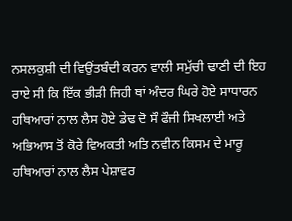ਨਸਲਕੁਸ਼ੀ ਦੀ ਵਿਉਂਤਬੰਦੀ ਕਰਨ ਵਾਲੀ ਸਮੁੱਚੀ ਢਾਣੀ ਦੀ ਇਹ ਰਾਏ ਸੀ ਕਿ ਇੱਕ ਭੀੜੀ ਜਿਹੀ ਥਾਂ ਅੰਦਰ ਘਿਰੇ ਹੋਏ ਸਾਧਾਰਨ ਹਥਿਆਰਾਂ ਨਾਲ ਲੈਸ ਹੋਏ ਡੇਢ ਦੋ ਸੌ ਫੌਜੀ ਸਿਖਲਾਈ ਅਤੇ ਅਭਿਆਸ ਤੋਂ ਕੋਰੇ ਵਿਅਕਤੀ ਅਤਿ ਨਵੀਨ ਕਿਸਮ ਦੇ ਮਾਰੂ ਹਥਿਆਰਾਂ ਨਾਲ ਲੈਸ ਪੇਸ਼ਾਵਰ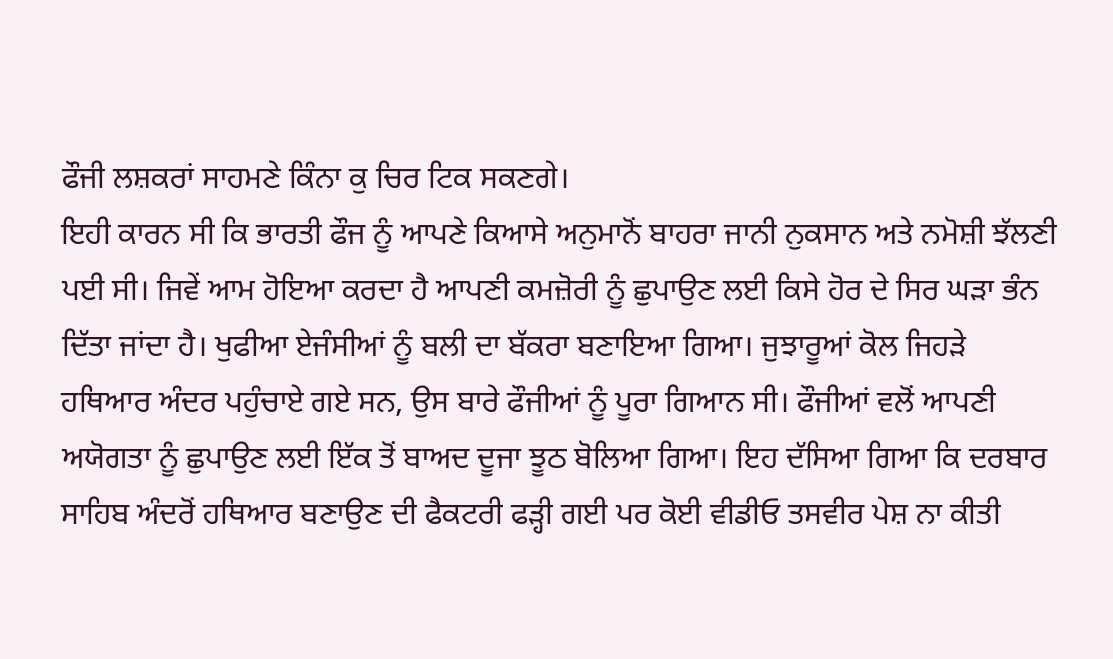ਫੌਜੀ ਲਸ਼ਕਰਾਂ ਸਾਹਮਣੇ ਕਿੰਨਾ ਕੁ ਚਿਰ ਟਿਕ ਸਕਣਗੇ।
ਇਹੀ ਕਾਰਨ ਸੀ ਕਿ ਭਾਰਤੀ ਫੌਜ ਨੂੰ ਆਪਣੇ ਕਿਆਸੇ ਅਨੁਮਾਨੋਂ ਬਾਹਰਾ ਜਾਨੀ ਨੁਕਸਾਨ ਅਤੇ ਨਮੋਸ਼ੀ ਝੱਲਣੀ ਪਈ ਸੀ। ਜਿਵੇਂ ਆਮ ਹੋਇਆ ਕਰਦਾ ਹੈ ਆਪਣੀ ਕਮਜ਼ੋਰੀ ਨੂੰ ਛੁਪਾਉਣ ਲਈ ਕਿਸੇ ਹੋਰ ਦੇ ਸਿਰ ਘੜਾ ਭੰਨ ਦਿੱਤਾ ਜਾਂਦਾ ਹੈ। ਖੁਫੀਆ ਏਜੰਸੀਆਂ ਨੂੰ ਬਲੀ ਦਾ ਬੱਕਰਾ ਬਣਾਇਆ ਗਿਆ। ਜੁਝਾਰੂਆਂ ਕੋਲ ਜਿਹੜੇ ਹਥਿਆਰ ਅੰਦਰ ਪਹੁੰਚਾਏ ਗਏ ਸਨ, ਉਸ ਬਾਰੇ ਫੌਜੀਆਂ ਨੂੰ ਪੂਰਾ ਗਿਆਨ ਸੀ। ਫੌਜੀਆਂ ਵਲੋਂ ਆਪਣੀ ਅਯੋਗਤਾ ਨੂੰ ਛੁਪਾਉਣ ਲਈ ਇੱਕ ਤੋਂ ਬਾਅਦ ਦੂਜਾ ਝੂਠ ਬੋਲਿਆ ਗਿਆ। ਇਹ ਦੱਸਿਆ ਗਿਆ ਕਿ ਦਰਬਾਰ ਸਾਹਿਬ ਅੰਦਰੋਂ ਹਥਿਆਰ ਬਣਾਉਣ ਦੀ ਫੈਕਟਰੀ ਫੜ੍ਹੀ ਗਈ ਪਰ ਕੋਈ ਵੀਡੀਓ ਤਸਵੀਰ ਪੇਸ਼ ਨਾ ਕੀਤੀ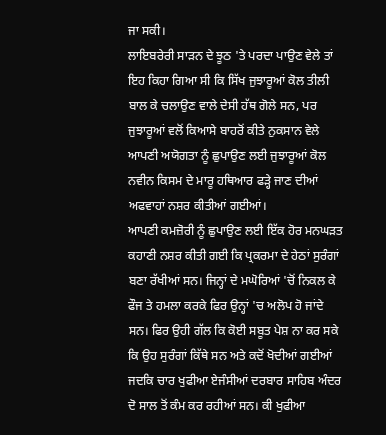ਜਾ ਸਕੀ।
ਲਾਇਬਰੇਰੀ ਸਾੜਨ ਦੇ ਝੂਠ 'ਤੇ ਪਰਦਾ ਪਾਉਣ ਵੇਲੇ ਤਾਂ ਇਹ ਕਿਹਾ ਗਿਆ ਸੀ ਕਿ ਸਿੱਖ ਜੁਝਾਰੂਆਂ ਕੋਲ ਤੀਲੀ ਬਾਲ ਕੇ ਚਲਾਉਣ ਵਾਲੇ ਦੇਸੀ ਹੱਥ ਗੋਲੇ ਸਨ, ਪਰ ਜੁਝਾਰੂਆਂ ਵਲੋਂ ਕਿਆਸੇ ਬਾਹਰੋਂ ਕੀਤੇ ਨੁਕਸਾਨ ਵੇਲੇ ਆਪਣੀ ਅਯੋਗਤਾ ਨੂੰ ਛੁਪਾਉਣ ਲਈ ਜੁਝਾਰੂਆਂ ਕੋਲ ਨਵੀਨ ਕਿਸਮ ਦੇ ਮਾਰੂ ਹਥਿਆਰ ਫੜ੍ਹੇ ਜਾਣ ਦੀਆਂ ਅਫਵਾਹਾਂ ਨਸ਼ਰ ਕੀਤੀਆਂ ਗਈਆਂ।
ਆਪਣੀ ਕਮਜ਼ੋਰੀ ਨੂੰ ਛੁਪਾਉਣ ਲਈ ਇੱਕ ਹੋਰ ਮਨਘੜਤ ਕਹਾਣੀ ਨਸ਼ਰ ਕੀਤੀ ਗਈ ਕਿ ਪ੍ਰਕਰਮਾ ਦੇ ਹੇਠਾਂ ਸੁਰੰਗਾਂ ਬਣਾ ਰੱਖੀਆਂ ਸਨ। ਜਿਨ੍ਹਾਂ ਦੇ ਮਘੋਰਿਆਂ 'ਚੋਂ ਨਿਕਲ ਕੇ ਫੌਜ ਤੇ ਹਮਲਾ ਕਰਕੇ ਫਿਰ ਉਨ੍ਹਾਂ 'ਚ ਅਲੋਪ ਹੋ ਜਾਂਦੇ ਸਨ। ਫਿਰ ਉਹੀ ਗੱਲ ਕਿ ਕੋਈ ਸਬੂਤ ਪੇਸ਼ ਨਾ ਕਰ ਸਕੇ ਕਿ ਉਹ ਸੁਰੰਗਾਂ ਕਿੱਥੇ ਸਨ ਅਤੇ ਕਦੋਂ ਖੋਦੀਆਂ ਗਈਆਂ ਜਦਕਿ ਚਾਰ ਖੁਫੀਆ ਏਜੰਸੀਆਂ ਦਰਬਾਰ ਸਾਹਿਬ ਅੰਦਰ ਦੋ ਸਾਲ ਤੋਂ ਕੰਮ ਕਰ ਰਹੀਆਂ ਸਨ। ਕੀ ਖੁਫੀਆ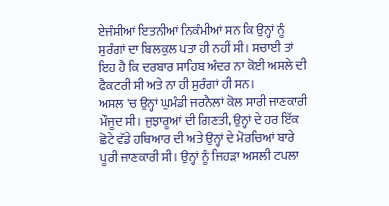ਏਜੰਸੀਆਂ ਇਤਨੀਆਂ ਨਿਕੰਮੀਆਂ ਸਨ ਕਿ ਉਨ੍ਹਾਂ ਨੂੰ ਸੁਰੰਗਾਂ ਦਾ ਬਿਲਕੁਲ ਪਤਾ ਹੀ ਨਹੀਂ ਸੀ। ਸਚਾਈ ਤਾਂ ਇਹ ਹੈ ਕਿ ਦਰਬਾਰ ਸਾਹਿਬ ਅੰਦਰ ਨਾ ਕੋਈ ਅਸਲੇ ਦੀ ਫੈਕਟਰੀ ਸੀ ਅਤੇ ਨਾ ਹੀ ਸੁਰੰਗਾਂ ਹੀ ਸਨ।
ਅਸਲ 'ਚ ਉਨ੍ਹਾਂ ਘੁਮੰਡੀ ਜਰਨੈਲਾਂ ਕੋਲ ਸਾਰੀ ਜਾਣਕਾਰੀ ਮੌਜੂਦ ਸੀ। ਜੁਝਾਰੂਆਂ ਦੀ ਗਿਣਤੀ, ਉਨ੍ਹਾਂ ਦੇ ਹਰ ਇੱਕ ਛੋਟੇ ਵੱਡੇ ਹਥਿਆਰ ਦੀ ਅਤੇ ਉਨ੍ਹਾਂ ਦੇ ਮੋਰਚਿਆਂ ਬਾਰੇ ਪੂਰੀ ਜਾਣਕਾਰੀ ਸੀ। ਉਨ੍ਹਾਂ ਨੂੰ ਜਿਹੜਾ ਅਸਲੀ ਟਪਲਾ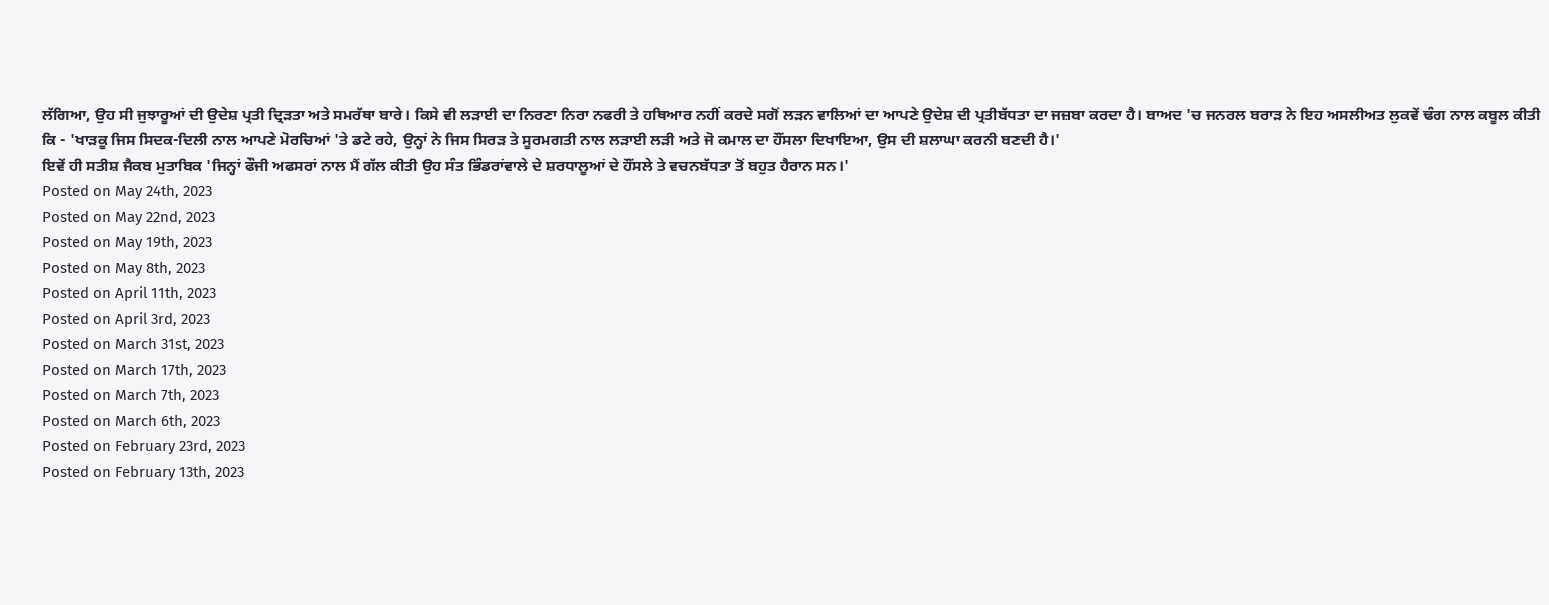ਲੱਗਿਆ, ਉਹ ਸੀ ਜੁਝਾਰੂਆਂ ਦੀ ਉਦੇਸ਼ ਪ੍ਰਤੀ ਦ੍ਰਿੜਤਾ ਅਤੇ ਸਮਰੱਥਾ ਬਾਰੇ। ਕਿਸੇ ਵੀ ਲੜਾਈ ਦਾ ਨਿਰਣਾ ਨਿਰਾ ਨਫਰੀ ਤੇ ਹਥਿਆਰ ਨਹੀਂ ਕਰਦੇ ਸਗੋਂ ਲੜਨ ਵਾਲਿਆਂ ਦਾ ਆਪਣੇ ਉਦੇਸ਼ ਦੀ ਪ੍ਰਤੀਬੱਧਤਾ ਦਾ ਜਜ਼ਬਾ ਕਰਦਾ ਹੈ। ਬਾਅਦ 'ਚ ਜਨਰਲ ਬਰਾੜ ਨੇ ਇਹ ਅਸਲੀਅਤ ਲੁਕਵੇਂ ਢੰਗ ਨਾਲ ਕਬੂਲ ਕੀਤੀ ਕਿ - 'ਖਾੜਕੂ ਜਿਸ ਸਿਦਕ-ਦਿਲੀ ਨਾਲ ਆਪਣੇ ਮੋਰਚਿਆਂ 'ਤੇ ਡਟੇ ਰਹੇ, ਉਨ੍ਹਾਂ ਨੇ ਜਿਸ ਸਿਰੜ ਤੇ ਸੂਰਮਗਤੀ ਨਾਲ ਲੜਾਈ ਲੜੀ ਅਤੇ ਜੋ ਕਮਾਲ ਦਾ ਹੌਂਸਲਾ ਦਿਖਾਇਆ, ਉਸ ਦੀ ਸ਼ਲਾਘਾ ਕਰਨੀ ਬਣਦੀ ਹੈ।'
ਇਵੇਂ ਹੀ ਸਤੀਸ਼ ਜੈਕਬ ਮੁਤਾਬਿਕ 'ਜਿਨ੍ਹਾਂ ਫੌਜੀ ਅਫਸਰਾਂ ਨਾਲ ਮੈਂ ਗੱਲ ਕੀਤੀ ਉਹ ਸੰਤ ਭਿੰਡਰਾਂਵਾਲੇ ਦੇ ਸ਼ਰਧਾਲੂਆਂ ਦੇ ਹੌਂਸਲੇ ਤੇ ਵਚਨਬੱਧਤਾ ਤੋਂ ਬਹੁਤ ਹੈਰਾਨ ਸਨ।'
Posted on May 24th, 2023
Posted on May 22nd, 2023
Posted on May 19th, 2023
Posted on May 8th, 2023
Posted on April 11th, 2023
Posted on April 3rd, 2023
Posted on March 31st, 2023
Posted on March 17th, 2023
Posted on March 7th, 2023
Posted on March 6th, 2023
Posted on February 23rd, 2023
Posted on February 13th, 2023